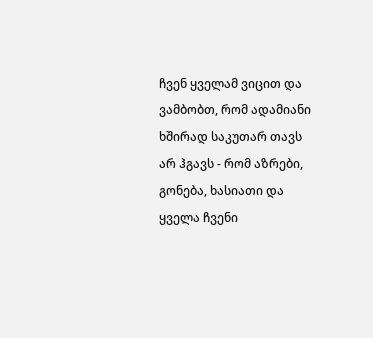ჩვენ ყველამ ვიცით და ვამბობთ, რომ ადამიანი ხშირად საკუთარ თავს არ ჰგავს - რომ აზრები, გონება, ხასიათი და ყველა ჩვენი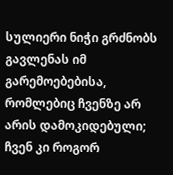სულიერი ნიჭი გრძნობს გავლენას იმ გარემოებებისა, რომლებიც ჩვენზე არ არის დამოკიდებული; ჩვენ კი როგორ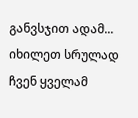განვსჯით ადამ...
იხილეთ სრულად
ჩვენ ყველამ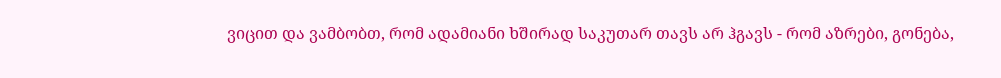ვიცით და ვამბობთ, რომ ადამიანი ხშირად საკუთარ თავს არ ჰგავს - რომ აზრები, გონება,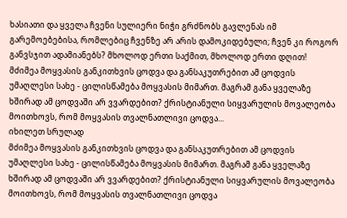ხასიათი და ყველა ჩვენი სულიერი ნიჭი გრძნობს გავლენას იმ გარემოებებისა, რომლებიც ჩვენზე არ არის დამოკიდებული; ჩვენ კი როგორ განვსჯით ადამიანებს? მხოლოდ ერთი საქმით, მხოლოდ ერთი დღით!
მძიმეა მოყვასის განკითხვის ცოდვა და განსაკუთრებით ამ ცოდვის უმაღლესი სახე - ცილისწამება მოყვასის მიმართ. მაგრამ განა ყველაზე ხშირად ამ ცოდვაში არ ვვარდებით? ქრისტიანული სიყვარულის მოვალეობა მოითხოვს, რომ მოყვასის თვალნათლივი ცოდვა...
იხილეთ სრულად
მძიმეა მოყვასის განკითხვის ცოდვა და განსაკუთრებით ამ ცოდვის უმაღლესი სახე - ცილისწამება მოყვასის მიმართ. მაგრამ განა ყველაზე ხშირად ამ ცოდვაში არ ვვარდებით? ქრისტიანული სიყვარულის მოვალეობა მოითხოვს, რომ მოყვასის თვალნათლივი ცოდვა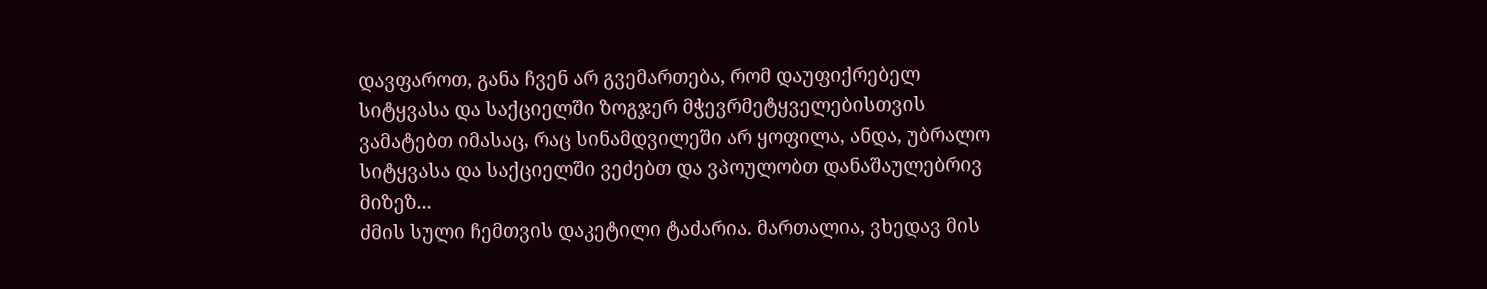დავფაროთ, განა ჩვენ არ გვემართება, რომ დაუფიქრებელ სიტყვასა და საქციელში ზოგჯერ მჭევრმეტყველებისთვის ვამატებთ იმასაც, რაც სინამდვილეში არ ყოფილა, ანდა, უბრალო სიტყვასა და საქციელში ვეძებთ და ვპოულობთ დანაშაულებრივ მიზეზ...
ძმის სული ჩემთვის დაკეტილი ტაძარია. მართალია, ვხედავ მის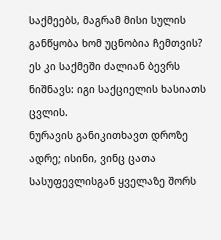საქმეებს, მაგრამ მისი სულის განწყობა ხომ უცნობია ჩემთვის? ეს კი საქმეში ძალიან ბევრს ნიშნავს: იგი საქციელის ხასიათს ცვლის.
ნურავის განიკითხავთ დროზე ადრე; ისინი, ვინც ცათა სასუფევლისგან ყველაზე შორს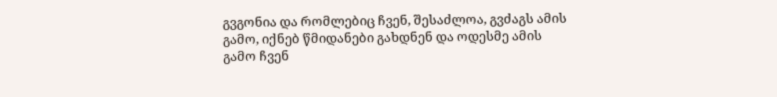გვგონია და რომლებიც ჩვენ, შესაძლოა, გვძაგს ამის გამო, იქნებ წმიდანები გახდნენ და ოდესმე ამის გამო ჩვენ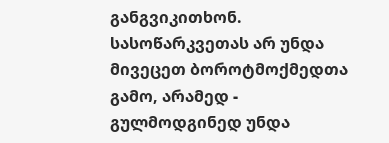განგვიკითხონ.
სასოწარკვეთას არ უნდა მივეცეთ ბოროტმოქმედთა გამო, არამედ - გულმოდგინედ უნდა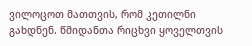ვილოცოთ მათთვის, რომ კეთილნი გახდნენ. წმიდანთა რიცხვი ყოველთვის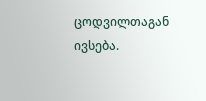ცოდვილთაგან ივსება.